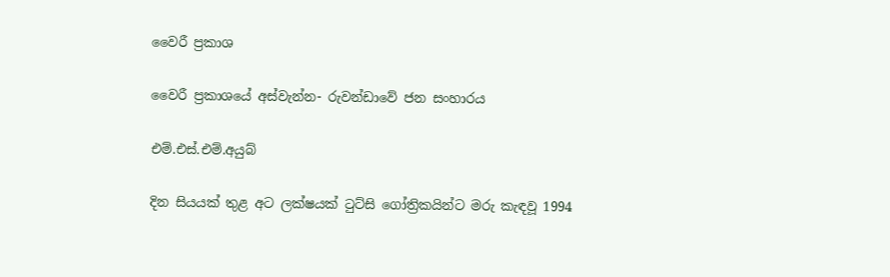වෛරී ප්‍රකාශ

වෛරී ප්‍රකාශයේ අස්වැන්න- රුවන්ඩාවේ ජන සංහාරය

එම්.එස්.එම්.අයුබ්

දින සියයක් තුළ අට ලක්ෂයක් ටුට්සි ගෝත්‍රිකයින්ට මරු කැඳවූ 1994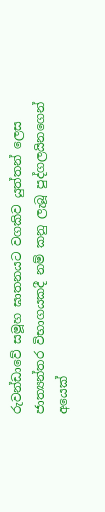රුවන්ඩාවේ සමූහ ඝාතනයට වගකිව යුත්තන් ලෙස ජාත්‍යන්තර විභාගයකදී නම් කනු ලැබූ පුද්ගලයිනගෙන් අයෙක්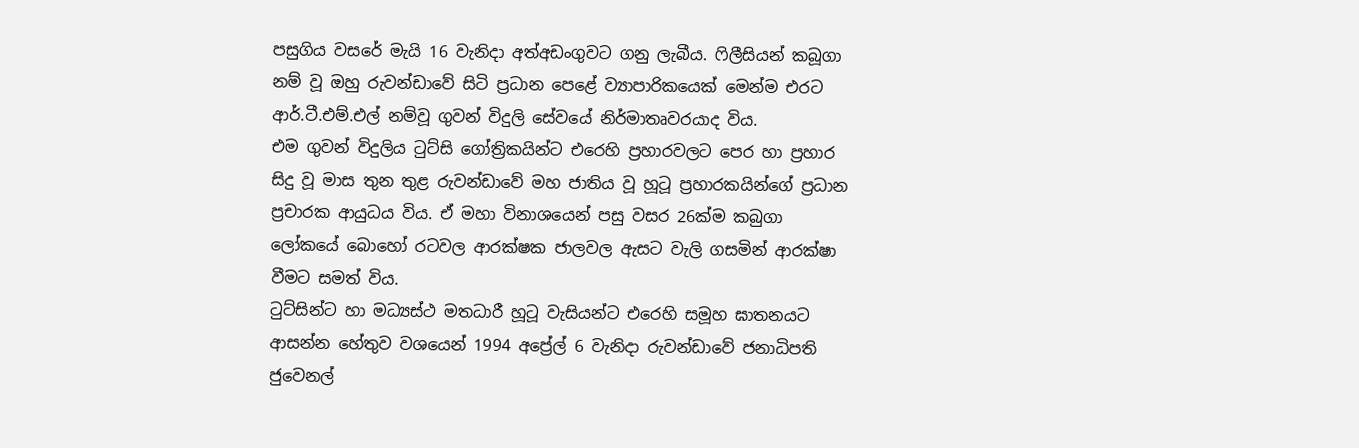පසුගිය වසරේ මැයි 16 වැනිදා අත්අඩංගුවට ගනු ලැබීය. ෆිලීසියන් කබූගා නම් වූ ඔහු රුවන්ඩාවේ සිටි ප්‍රධාන පෙළේ ව්‍යාපාරිකයෙක් මෙන්ම එරට ආර්.ටී.එම්.එල් නම්වූ ගුවන් විදුලි සේවයේ නිර්මාතෘවරයාද විය.
එම ගුවන් විදුලිය ටුට්සි ගෝත්‍රිකයින්ට එරෙහි ප්‍රහාරවලට පෙර හා ප්‍රහාර සිදු වූ මාස තුන තුළ රුවන්ඩාවේ මහ ජාතිය වූ හූටූ ප්‍රහාරකයින්ගේ ප්‍රධාන ප්‍රචාරක ආයුධය විය. ඒ මහා විනාශයෙන් පසු වසර 26ක්ම කබුගා ලෝකයේ බොහෝ රටවල ආරක්ෂක ජාලවල ඇසට වැලි ගසමින් ආරක්ෂා වීමට සමත් විය.
ටුට්සින්ට හා මධ්‍යස්ථ මතධාරී හූටූ වැසියන්ට එරෙහි සමූහ ඝාතනයට ආසන්න හේතුව වශයෙන් 1994 අප්‍රේල් 6 වැනිදා රුවන්ඩාවේ ජනාධිපති ජුවෙනල්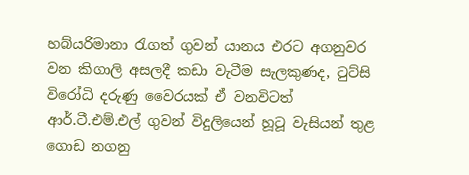හබ්යරිමානා රැගත් ගුවන් යානය එරට අගනුවර වන කිගාලි අසලදී කඩා වැටීම සැලකුණද, ටුට්සි විරෝධි දරුණු වෛරයක් ඒ වනවිටත් ආර්.ටී.එම්.එල් ගුවන් විදුලියෙන් හූටූ වැසියන් තුළ ගොඩ නගනු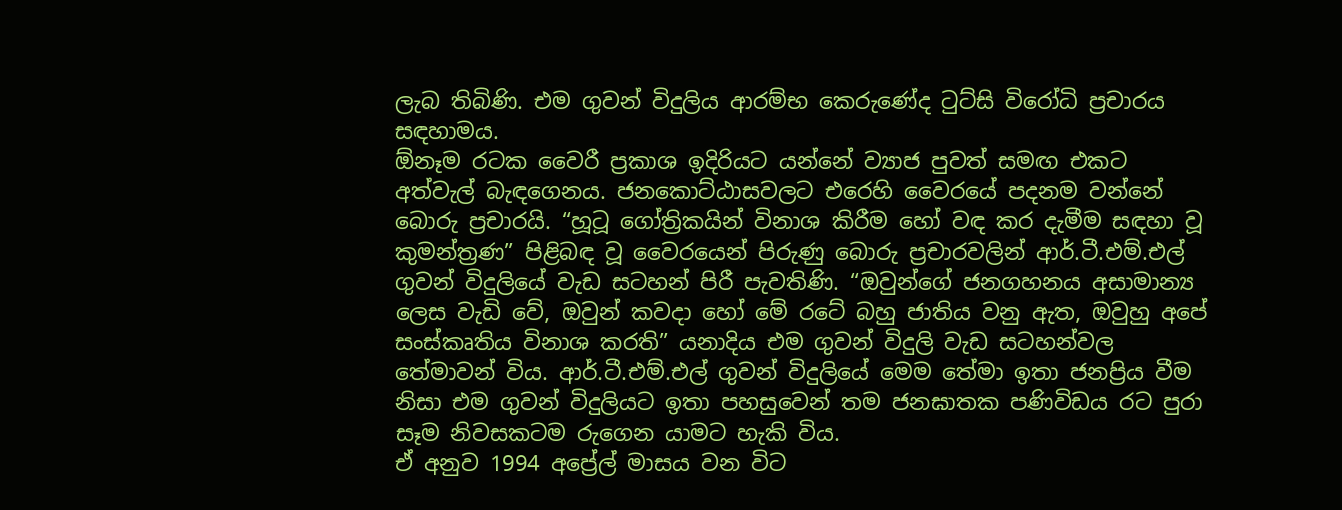ලැබ තිබිණි. එම ගුවන් විදුලිය ආරම්භ කෙරුණේද ටුට්සි විරෝධි ප්‍රචාරය සඳහාමය.
ඕනෑම රටක වෛරී ප්‍රකාශ ඉදිරියට යන්නේ ව්‍යාජ පුවත් සමඟ එකට අත්වැල් බැඳගෙනය. ජනකොට්ඨාසවලට එරෙහි වෛරයේ පදනම වන්නේ බොරු ප්‍රචාරයි. “හූටූ ගෝත්‍රිකයින් විනාශ කිරීම හෝ වඳ කර දැමීම සඳහා වූ කුමන්ත්‍රණ” පිළිබඳ වූ වෛරයෙන් පිරුණු බොරු ප්‍රචාරවලින් ආර්.ටී.එම්.එල් ගුවන් විදුලියේ වැඩ සටහන් පිරී පැවතිණි. “ඔවුන්ගේ ජනගහනය අසාමාන්‍ය ලෙස වැඩි වේ, ඔවුන් කවදා හෝ මේ රටේ බහු ජාතිය වනු ඇත, ඔවුහු අපේ සංස්කෘතිය විනාශ කරති” යනාදිය එම ගුවන් විදුලි වැඩ සටහන්වල තේමාවන් විය. ආර්.ටී.එම්.එල් ගුවන් විදුලියේ මෙම තේමා ඉතා ජනප්‍රිය වීම නිසා එම ගුවන් විදුලියට ඉතා පහසුවෙන් තම ජනඝාතක පණිවිඩය රට පුරා සෑම නිවසකටම රුගෙන යාමට හැකි විය.
ඒ අනුව 1994 අප්‍රේල් මාසය වන විට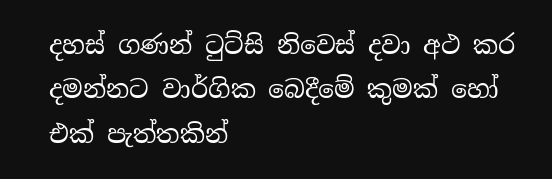දහස් ගණන් ටුට්සි නිවෙස් දවා අථ කර දමන්නට වාර්ගික බෙදීමේ කුමක් හෝ එක් පැත්තකින්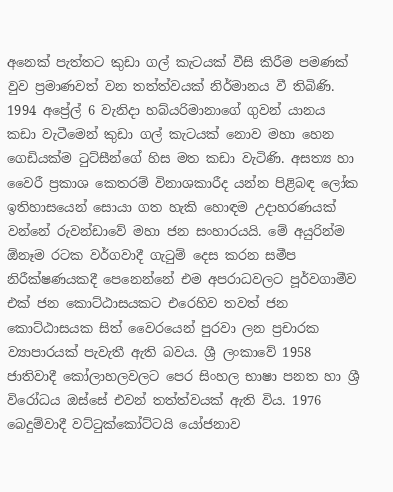අනෙක් පැත්තට කුඩා ගල් කැටයක් වීසි කිරීම පමණක් වුව ප්‍රමාණවත් වන තත්ත්වයක් නිර්මානය වී තිබිණි. 1994 අප්‍රේල් 6 වැනිදා හබ්යරිමානාගේ ගුවන් යානය කඩා වැටීමෙන් කුඩා ගල් කැටයක් නොව මහා හෙන ගෙඩියක්ම ටුට්සීන්ගේ හිස මත කඩා වැටිණි. අසත්‍ය හා වෛරී ප්‍රකාශ කෙතරම් විනාශකාරීද යන්න පිළිබඳ ලෝක ඉතිහාසයෙන් සොයා ගත හැකි හොඳම උදාහරණයක් වන්නේ රුවන්ඩාවේ මහා ජන සංහාරයයි. මේ අයුරින්ම ඕනෑම රටක වර්ගවාදී ගැටුම් දෙස කරන සමීප නිරීක්ෂණයකදී පෙනෙන්නේ එම අපරාධවලට පූර්වගාමීව එක් ජන කොට්ඨාසයකට එරෙහිව තවත් ජන කොට්ඨාසයක සිත් වෛරයෙන් පුරවා ලන ප්‍රචාරක ව්‍යාපාරයක් පැවැතී ඇති බවය. ශ්‍රී ලංකාවේ 1958 ජාතිවාදී කෝලාහලවලට පෙර සිංහල භාෂා පනත හා ශ්‍රී විරෝධය ඔස්සේ එවන් තත්ත්වයක් ඇති විය. 1976 බෙදුම්වාදී වට්ටුක්කෝට්ටයි යෝජනාව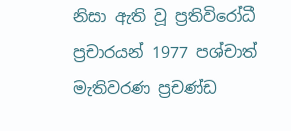නිසා ඇති වූ ප්‍රතිවිරෝධී ප්‍රචාරයන් 1977 පශ්චාත් මැතිවරණ ප්‍රචණ්ඩ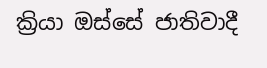ක්‍රියා ඔස්සේ ජාතිවාදී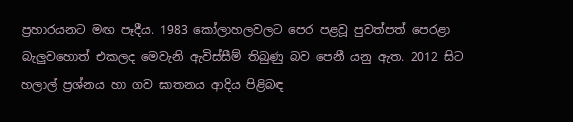ප්‍රහාරයනට මඟ පෑදීය. 1983 කෝලාහලවලට පෙර පළවූ පුවත්පත් පෙරළා බැලුවහොත් එකලද මෙවැනි ඇවිස්සීම් තිබුණු බව පෙනී යනු ඇත. 2012 සිට හලාල් ප්‍රශ්නය හා ගව ඝාතනය ආදිය පිළිබඳ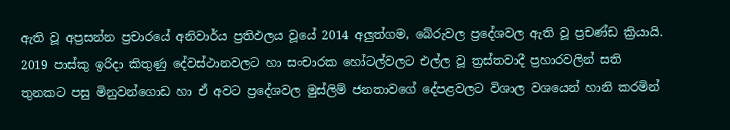ඇති වූ අප්‍රසන්න ප්‍රචාරයේ අනිවාර්ය ප්‍රතිඵලය වූයේ 2014 අලුත්ගම, බේරුවල ප්‍රදේශවල ඇති වූ ප්‍රචණ්ඩ ක්‍රියායි. 2019 පාස්කු ඉරිදා කිතුණු දේවස්ථානවලට හා සංචාරක හෝටල්වලට එල්ල වූ ත්‍රස්තවාදී ප්‍රහාරවලින් සති තුනකට පසු මිනුවන්ගොඩ හා ඒ අවට ප්‍රදේශවල මුස්ලිම් ජනතාවගේ දේපළවලට විශාල වශයෙන් හානි කරමින්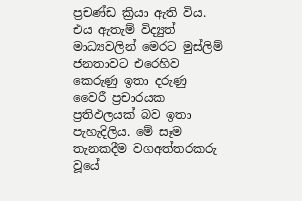ප්‍රචණ්ඩ ක්‍රියා ඇති විය. එය ඇතැම් විද්‍යුත් මාධ්‍යවලින් මෙරට මුස්ලිම් ජනතාවට එරෙහිව කෙරුණු ඉතා දරුණු වෛරී ප්‍රචාරයක ප්‍රතිඵලයක් බව ඉතා පැහැදිලිය. මේ සෑම තැනකදීම වගඅත්තරකරු වූයේ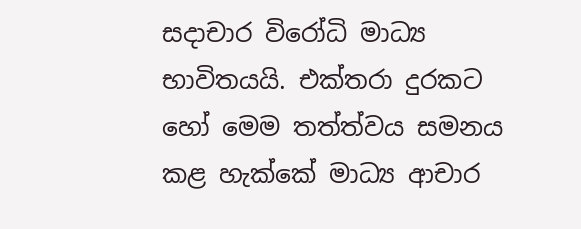සදාචාර විරෝධි මාධ්‍ය භාවිතයයි. එක්තරා දුරකට හෝ මෙම තත්ත්වය සමනය කළ හැක්කේ මාධ්‍ය ආචාර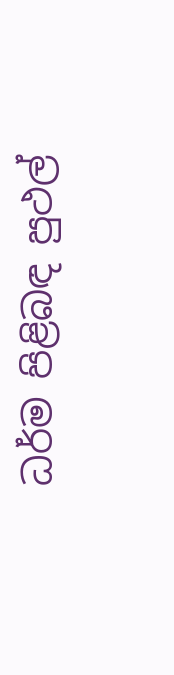ධර්ම පිළිබඳ පුථල්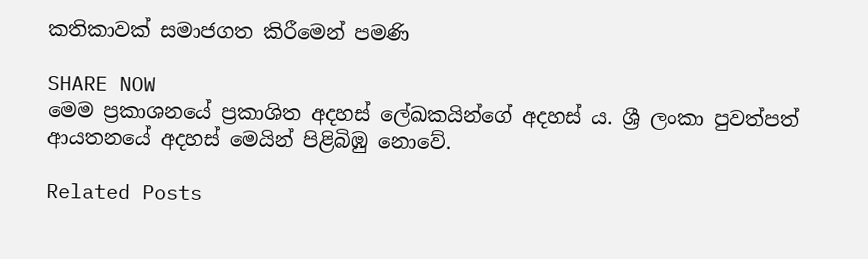කතිකාවක් සමාජගත කිරීමෙන් පමණි

SHARE NOW
මෙම ප්‍රකාශනයේ ප්‍රකාශිත අදහස් ලේඛකයින්ගේ අදහස් ය. ශ්‍රී ලංකා පුවත්පත් ආයතනයේ අදහස් මෙයින් පිළිබිඹු නොවේ.

Related Posts